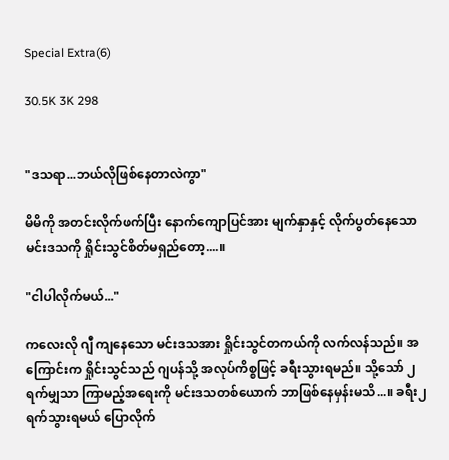Special Extra(6)

30.5K 3K 298


"ဒသရာ...ဘယ်လိုဖြစ်နေတာလဲကွာ"

မိမိကို အတင်းလိုက်ဖက်ပြီး နောက်ကျောပြင်အား မျက်နှာနှင့် လိုက်ပွတ်နေသော မင်းဒသကို ရှိုင်းသွင်စိတ်မရှည်တော့....။

"ငါပါလိုက်မယ်..."

ကလေးလို ဂျီ ကျနေသော မင်းဒသအား ရှိုင်းသွင်တကယ်ကို လက်လန်သည်။ အကြောင်းက ရှိုင်းသွင်သည် ဂျပန်သို့ အလုပ်ကိစ္စဖြင့် ခရီးသွားရမည်။ သို့သော် ၂ရက်မျှသာ ကြာမည့်အရေးကို မင်းဒသတစ်ယောက် ဘာဖြစ်နေမှန်းမသိ...။ ခရီး၂ရက်သွားရမယ် ပြောလိုက်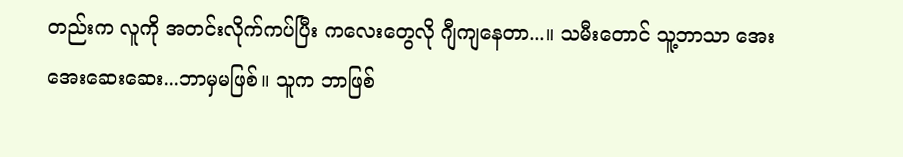တည်းက လူကို အတင်းလိုက်ကပ်ပြီး ကလေးတွေလို ဂျီကျနေတာ...။ သမီးတောင် သူ့ဘာသာ အေးအေးဆေးဆေး...ဘာမှမဖြစ်။ သူက ဘာဖြစ်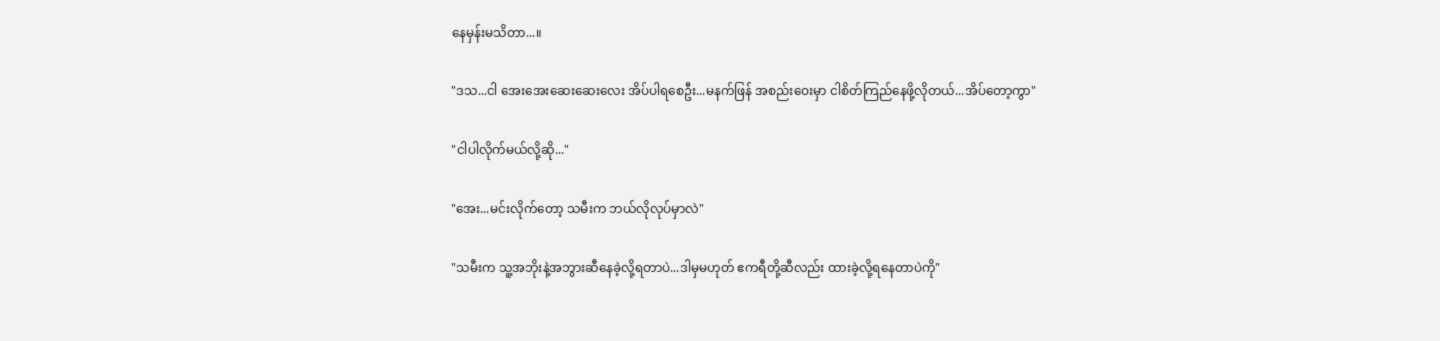နေမှန်းမသိတာ...။

"ဒသ...ငါ အေးအေးဆေးဆေးလေး အိပ်ပါရစေဦး...မနက်ဖြန် အစည်းဝေးမှာ ငါစိတ်ကြည်နေဖို့လိုတယ်...အိပ်တော့ကွာ"

"ငါပါလိုက်မယ်လို့ဆို..."

"အေး...မင်းလိုက်တော့ သမီးက ဘယ်လိုလုပ်မှာလဲ"

"သမီးက သူ့အဘိုးနဲ့အဘွားဆီနေခဲ့လို့ရတာပဲ...ဒါမှမဟုတ် ဧကရီတို့ဆီလည်း ထားခဲ့လို့ရနေတာပဲကို"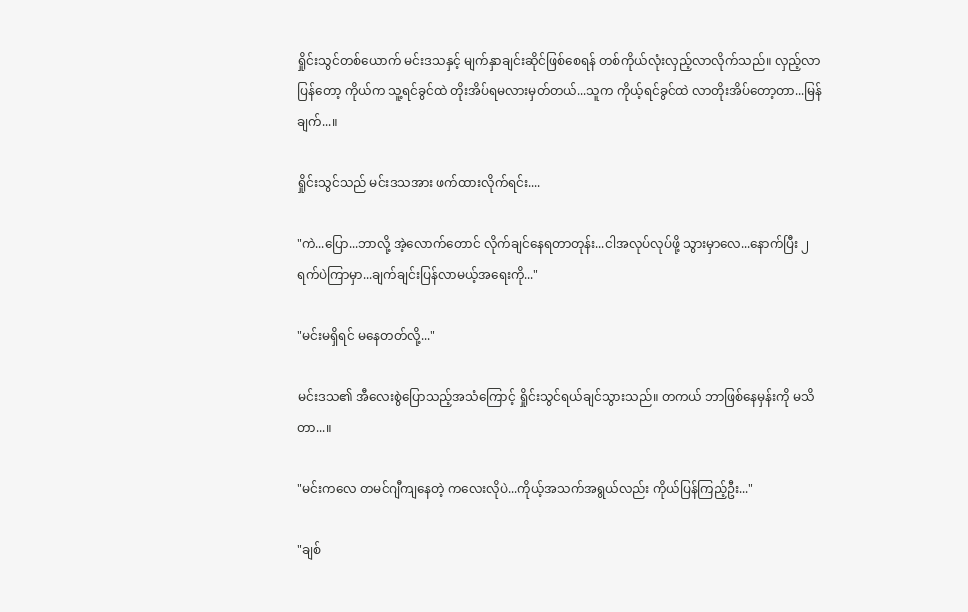ရှိုင်းသွင်တစ်ယောက် မင်းဒသနှင့် မျက်နှာချင်းဆိုင်ဖြစ်စေရန် တစ်ကိုယ်လုံးလှည့်လာလိုက်သည်။ လှည့်လာပြန်တော့ ကိုယ်က သူ့ရင်ခွင်ထဲ တိုးအိပ်ရမလားမှတ်တယ်...သူက ကိုယ့်ရင်ခွင်ထဲ လာတိုးအိပ်တော့တာ...မြန်ချက်...။

ရှိုင်းသွင်သည် မင်းဒသအား ဖက်ထားလိုက်ရင်း....

"ကဲ...ပြော...ဘာလို့ အဲ့လောက်တောင် လိုက်ချင်နေရတာတုန်း...ငါအလုပ်လုပ်ဖို့ သွားမှာလေ...နောက်ပြီး ၂ရက်ပဲကြာမှာ...ချက်ချင်းပြန်လာမယ့်အရေးကို..."

"မင်းမရှိရင် မနေတတ်လို့..."

မင်းဒသ၏ အီလေးစွဲပြောသည့်အသံကြောင့် ရှိုင်းသွင်ရယ်ချင်သွားသည်။ တကယ် ဘာဖြစ်နေမှန်းကို မသိတာ...။

"မင်းကလေ တမင်ဂျီကျနေတဲ့ ကလေးလိုပဲ...ကိုယ့်အသက်အရွယ်လည်း ကိုယ်ပြန်ကြည့်ဦး..."

"ချစ်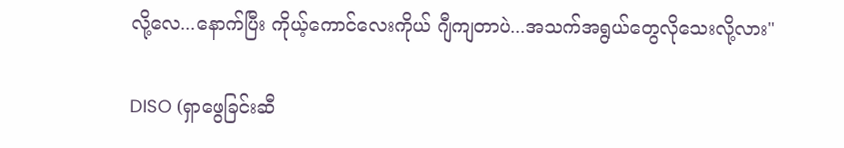လို့လေ...နောက်ပြီး ကိုယ့်ကောင်လေးကိုယ် ဂျီကျတာပဲ...အသက်အရွယ်တွေလိုသေးလို့လား"

DISO (ရှာဖွေခြင်းဆီ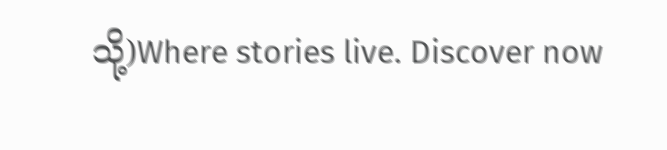သို့)Where stories live. Discover now